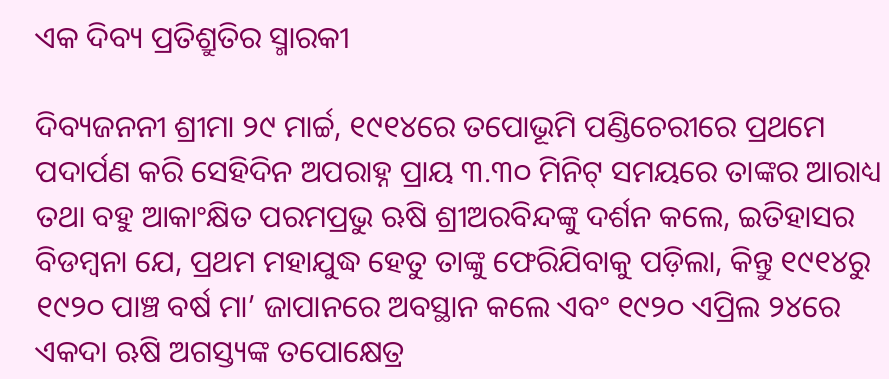ଏକ ଦିବ୍ୟ ପ୍ରତିଶ୍ରୁତିର ସ୍ମାରକୀ

ଦିବ୍ୟଜନନୀ ଶ୍ରୀମା ୨୯ ମାର୍ଚ୍ଚ, ୧୯୧୪ରେ ତପୋଭୂମି ପଣ୍ଡିଚେରୀରେ ପ୍ରଥମେ ପଦାର୍ପଣ କରି ସେହିଦିନ ଅପରାହ୍ନ ପ୍ରାୟ ୩.୩୦ ମିନିଟ୍‌ ସମୟରେ ତାଙ୍କର ଆରାଧ୍ୟ ତଥା ବହୁ ଆକାଂକ୍ଷିତ ପରମପ୍ରଭୁ ଋଷି ଶ୍ରୀଅରବିନ୍ଦଙ୍କୁ ଦର୍ଶନ କଲେ, ଇତିହାସର ବିଡମ୍ବନା ଯେ, ପ୍ରଥମ ମହାଯୁଦ୍ଧ ହେତୁ ତାଙ୍କୁ ଫେରିଯିବାକୁ ପଡ଼ିଲା, କିନ୍ତୁ ୧୯୧୪ରୁ ୧୯୨୦ ପାଞ୍ଚ ବର୍ଷ ମା’ ଜାପାନରେ ଅବସ୍ଥାନ କଲେ ଏବଂ ୧୯୨୦ ଏପ୍ରିଲ ୨୪ରେ ଏକଦା ଋଷି ଅଗସ୍ତ୍ୟଙ୍କ ତପୋକ୍ଷେତ୍ର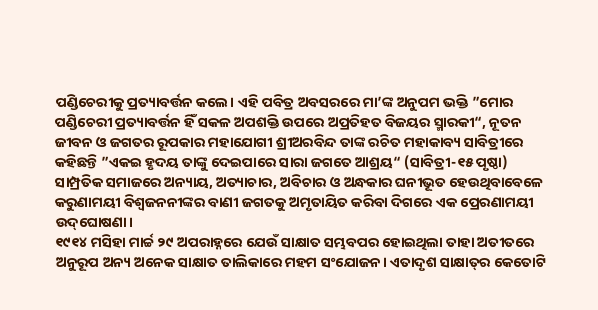ପଣ୍ଡିଚେରୀକୁ ପ୍ରତ୍ୟାବର୍ତ୍ତନ କଲେ। ଏହି ପବିତ୍ର ଅବସରରେ ମା’ଙ୍କ ଅନୁପମ ଭକ୍ତି ”ମୋର ପଣ୍ଡିଚେରୀ ପ୍ରତ୍ୟାବର୍ତ୍ତନ ହିଁ ସକଳ ଅପଶକ୍ତି ଉପରେ ଅପ୍ରତିହତ ବିଜୟର ସ୍ମାରକୀ“, ନୂତନ ଜୀବନ ଓ ଜଗତର ରୂପକାର ମହାଯୋଗୀ ଶ୍ରୀଅରବିନ୍ଦ ତାଙ୍କ ରଚିତ ମହାକାବ୍ୟ ସାବିତ୍ରୀରେ କହିଛନ୍ତି ”ଏକଇ ହୃଦୟ ତାଙ୍କୁ ଦେଇପାରେ ସାରା ଜଗତେ ଆଶ୍ରୟ“ (ସାବିତ୍ରୀ-୧୫ ପୃଷ୍ଠା) ସାମ୍ପ୍ରତିକ ସମାଜରେ ଅନ୍ୟାୟ, ଅତ୍ୟାଚାର, ଅବିଚାର ଓ ଅନ୍ଧକାର ଘନୀଭୂତ ହେଉଥିବାବେଳେ କରୁଣାମୟୀ ବିଶ୍ୱଜନନୀଙ୍କର ବାଣୀ ଜଗତକୁ ଅମୃତାୟିତ କରିବା ଦିଗରେ ଏକ ପ୍ରେରଣାମୟୀ ଉଦ୍‌ଘୋଷଣା।
୧୯୧୪ ମସିହା ମାର୍ଚ୍ଚ ୨୯ ଅପରାହ୍ନରେ ଯେଉଁ ସାକ୍ଷାତ ସମ୍ଭବପର ହୋଇଥିଲା ତାହା ଅତୀତରେ ଅନୁରୂପ ଅନ୍ୟ ଅନେକ ସାକ୍ଷାତ ତାଲିକାରେ ମହମ ସଂଯୋଜନ। ଏତାଦୃଶ ସାକ୍ଷାତ୍‌ର କେତୋଟି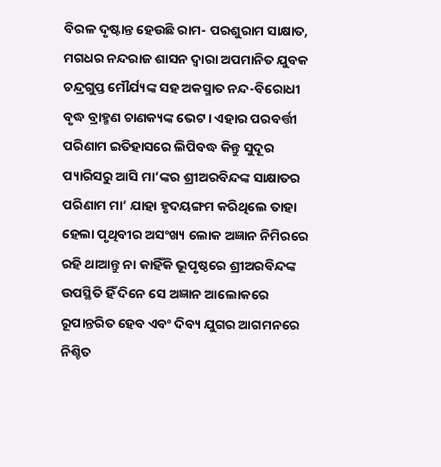ବିରଳ ଦୃଷ୍ଟାନ୍ତ ହେଉଛି ରାମ- ପରଶୁରାମ ସାକ୍ଷାତ, ମଗଧର ନନ୍ଦରାଜ ଶାସନ ଦ୍ୱାରା ଅପମାନିତ ଯୁବକ ଚନ୍ଦ୍ରଗୁପ୍ତ ମୌର୍ଯ୍ୟଙ୍କ ସହ ଅକସ୍ମାତ ନନ୍ଦ-ବିରୋଧୀ ବୃଦ୍ଧ ବ୍ରାହ୍ମଣ ଚାଣକ୍ୟଙ୍କ ଭେଟ। ଏହାର ପରବର୍ତ୍ତୀ ପରିଣାମ ଇତିହାସରେ ଲିପିବଦ୍ଧ କିନ୍ତୁ ସୁଦୂର ପ୍ୟାରିସରୁ ଆସି ମା’ଙ୍କର ଶ୍ରୀଅରବିନ୍ଦଙ୍କ ସାକ୍ଷାତର ପରିଣାମ ମା’ ଯାହା ହୃଦୟଙ୍ଗମ କରିଥିଲେ ତାହା ହେଲା ପୃଥିବୀର ଅସଂଖ୍ୟ ଲୋକ ଅଜ୍ଞାନ ନିମିରରେ ରହି ଥାଆନ୍ତୁ ନା କାହିଁକି ଭୂପୃଷ୍ଠରେ ଶ୍ରୀଅରବିନ୍ଦଙ୍କ ଉପସ୍ଥିତି ହିଁ ଦିନେ ସେ ଅଜ୍ଞାନ ଆଲୋକରେ ରୂପାନ୍ତରିତ ହେବ ଏବଂ ଦିବ୍ୟ ଯୁଗର ଆଗମନରେ ନିଶ୍ଚିତ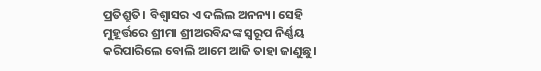ପ୍ରତିଶ୍ରୁତି। ବିଶ୍ୱାସର ଏ ଦଲିଲ ଅନନ୍ୟ। ସେହି ମୁହୂର୍ତ୍ତରେ ଶ୍ରୀମା ଶ୍ରୀଅରବିନ୍ଦଙ୍କ ସ୍ବରୂପ ନିର୍ଣ୍ଣୟ କରିପାରିଲେ ବୋଲି ଆମେ ଆଜି ତାହା ଜାଣୁଛୁ।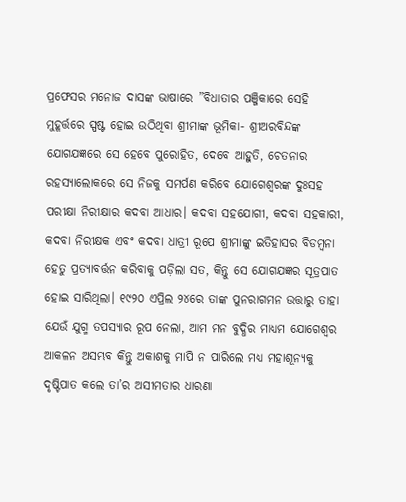ପ୍ରଫେସର ମନୋଜ ଦାସଙ୍କ ଭାଷାରେ ”ବିଧାତାର ପଞ୍ଜିକାରେ ସେହି ମୁହୂର୍ତ୍ତରେ ସ୍ପଷ୍ଟ ହୋଇ ଉଠିଥିବା ଶ୍ରୀମାଙ୍କ ଭୂମିକା- ଶ୍ରୀଅରବିନ୍ଦଙ୍କ ଯୋଗଯଜ୍ଞରେ ସେ ହେବେ ପୁରୋହିତ, ଦେବେ ଆହୁତି, ଚେତନାର ରହସ୍ୟାଲୋକରେ ସେ ନିଜକୁ ସମର୍ପଣ କରିବେ ଯୋଗେଶ୍ୱରଙ୍କ ଦୁଃସହ ପରୀକ୍ଷା ନିରୀକ୍ଷାର କଦବା ଆଧାର। କଦବା ସହଯୋଗୀ, କଦବା ସହକାରୀ, କଦବା ନିରୀକ୍ଷକ ଏବଂ କଦବା ଧାତ୍ରୀ ରୂପେ ଶ୍ରୀମାଙ୍କୁ ଇତିହାସର ବିଡମ୍ବନା ହେତୁ ପ୍ରତ୍ୟାବର୍ତ୍ତନ କରିବାକୁ ପଡ଼ିଲା ସତ, କିନ୍ତୁ ସେ ଯୋଗଯଜ୍ଞର ସୂତ୍ରପାତ ହୋଇ ସାରିଥିଲା। ୧୯୨୦ ଏପ୍ରିଲ ୨୪ରେ ତାଙ୍କ ପୁନରାଗମନ ଉତ୍ତାରୁ ତାହା ଯେଉଁ ଯୁଗ୍ମ ତପସ୍ୟାର ରୂପ ନେଲା, ଆମ ମନ ବୁଦ୍ଧିର ମାଧ୍ୟମ ଯୋଗେଶ୍ୱର ଆକଳନ ଅସମ୍ଭବ କିନ୍ତୁ ଅକାଶକୁ ମାପି ନ ପାରିଲେ ମଧ୍ୟ ମହାଶୂନ୍ୟକୁ ଦୃଷ୍ଟିପାତ କଲେ ତା’ର ଅସୀମତାର ଧାରଣା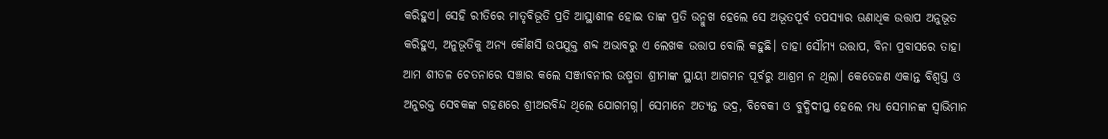କରିହୁଏ। ସେହି ରୀତିରେ ମାତୃବିଭୂତି ପ୍ରତି ଆସ୍ଥାଶୀଳ ହୋଇ ତାଙ୍କ ପ୍ରତି ଉନ୍ମୁଖ ହେଲେ ସେ ଅଭୂତପୂର୍ବ ତପସ୍ୟାର ଊଣାଧିକ ଉତ୍ତାପ ଅନୁଭୂତ କରିହୁଏ, ଅନୁଭୂତିକୁ ଅନ୍ୟ କୌଣସି ଉପଯୁକ୍ତ ଶବ୍ଦ ଅଭାବରୁ ଏ ଲେଖକ ଉତ୍ତାପ ବୋଲି କହୁଛି। ତାହା ସୌମ୍ୟ ଉତ୍ତାପ, ବିନା ପ୍ରବାସରେ ତାହା ଆମ ଶୀତଳ ଚେତନାରେ ସଞ୍ଚାର କଲେ ସଞ୍ଜୀବନୀର ଉଷ୍ମତା ଶ୍ରୀମାଙ୍କ ସ୍ଥାୟୀ ଆଗମନ ପୂର୍ବରୁ ଆଶ୍ରମ ନ ଥିଲା। କେତେଜଣ ଏକାନ୍ତ ବିଶ୍ୱସ୍ତ ଓ ଅନୁରକ୍ତ ସେବକଙ୍କ ଗହଣରେ ଶ୍ରୀଅରବିନ୍ଦ ଥିଲେ ଯୋଗମଗ୍ନ। ସେମାନେ ଅତ୍ୟନ୍ତ ଭଦ୍ର, ବିବେକୀ ଓ ବୁଦ୍ଧିଦୀପ୍ତ ହେଲେ ମଧ୍ୟ ସେମାନଙ୍କ ସ୍ବାଭିମାନ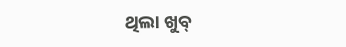ଥିଲା ଖୁବ୍‌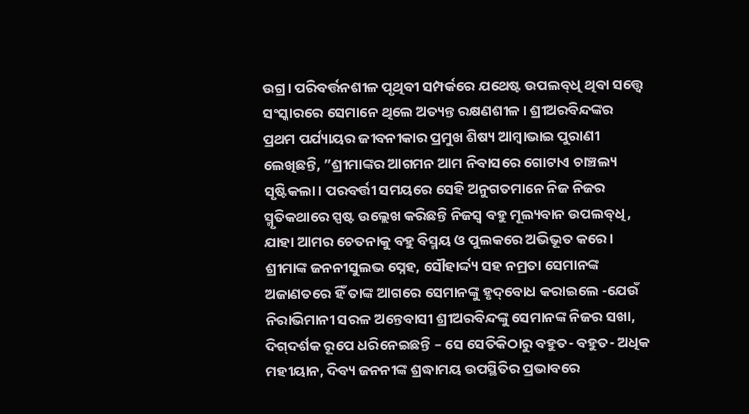ଉଗ୍ର। ପରିବର୍ତ୍ତନଶୀଳ ପୃଥିବୀ ସମ୍ପର୍କରେ ଯଥେଷ୍ଟ ଉପଲବ୍‌ଧି ଥିବା ସତ୍ତ୍ୱେ ସଂସ୍କାରରେ ସେମାନେ ଥିଲେ ଅତ୍ୟନ୍ତ ରକ୍ଷଣଶୀଳ। ଶ୍ରୀଅରବିନ୍ଦଙ୍କର ପ୍ରଥମ ପର୍ଯ୍ୟାୟର ଜୀବନୀକାର ପ୍ରମୁଖ ଶିଷ୍ୟ ଆମ୍ବାଭାଇ ପୁରାଣୀ ଲେଖିଛନ୍ତି, ”ଶ୍ରୀମାଙ୍କର ଆଗମନ ଆମ ନିବାସରେ ଗୋଟାଏ ଚାଞ୍ଚଲ୍ୟ ସୃଷ୍ଟିକଲା। ପରବର୍ତ୍ତୀ ସମୟରେ ସେହି ଅନୁଗତମାନେ ନିଜ ନିଜର ସ୍ମୃତିକଥାରେ ସ୍ପଷ୍ଟ ଉଲ୍ଲେଖ କରିଛନ୍ତି ନିଜସ୍ବ ବହୁ ମୂଲ୍ୟବାନ ଉପଲବ୍‌ଧି, ଯାହା ଆମର ଚେତନାକୁ ବହୁ ବିସ୍ମୟ ଓ ପୁଲକରେ ଅଭିଭୂତ କରେ। ଶ୍ରୀମାଙ୍କ ଜନନୀସୁଲଭ ସ୍ନେହ, ସୌହାର୍ଦ୍ଦ୍ୟ ସହ ନମ୍ରତା ସେମାନଙ୍କ ଅଜାଣତରେ ହିଁ ତାଙ୍କ ଆଗରେ ସେମାନଙ୍କୁ ହୃଦ୍‌ବୋଧ କରାଇଲେ -ଯେଉଁ ନିରାଭିମାନୀ ସରଳ ଅନ୍ତେବାସୀ ଶ୍ରୀଅରବିନ୍ଦଙ୍କୁ ସେମାନଙ୍କ ନିଜର ସଖା, ଦିଗ୍‌ଦର୍ଶକ ରୂପେ ଧରିନେଇଛନ୍ତି – ସେ ସେତିକିଠାରୁ ବହୁତ- ବହୁତ- ଅଧିକ ମହୀୟାନ, ଦିବ୍ୟ ଜନନୀଙ୍କ ଶ୍ରଦ୍ଧାମୟ ଉପସ୍ଥିତିର ପ୍ରଭାବରେ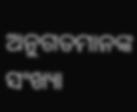ଅନୁଗତମାନଙ୍କ ସଂଖ୍ୟା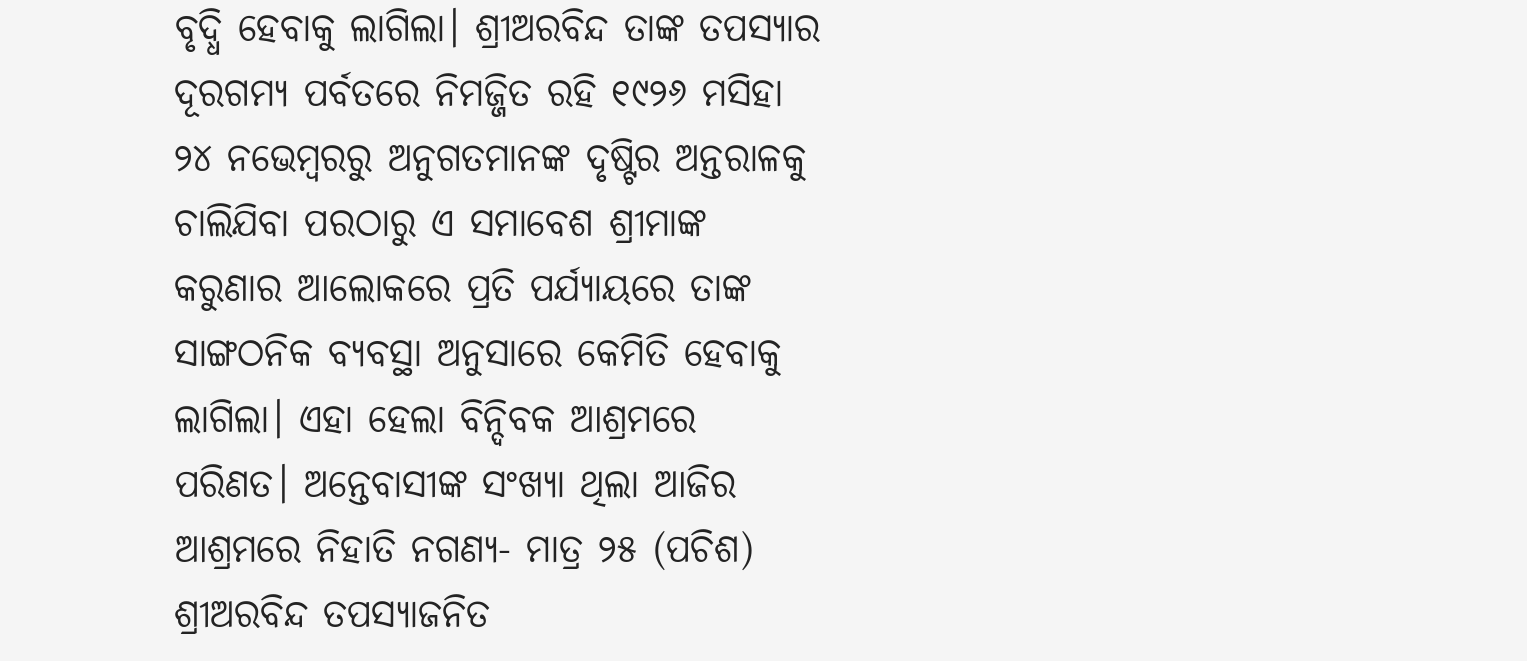ବୃଦ୍ଧି ହେବାକୁ ଲାଗିଲା। ଶ୍ରୀଅରବିନ୍ଦ ତାଙ୍କ ତପସ୍ୟାର ଦୂରଗମ୍ୟ ପର୍ବତରେ ନିମଜ୍ଜିତ ରହି ୧୯୨୬ ମସିହା ୨୪ ନଭେମ୍ବରରୁ ଅନୁଗତମାନଙ୍କ ଦୃଷ୍ଟିର ଅନ୍ତରାଳକୁ ଚାଲିଯିବା ପରଠାରୁ ଏ ସମାବେଶ ଶ୍ରୀମାଙ୍କ କରୁଣାର ଆଲୋକରେ ପ୍ରତି ପର୍ଯ୍ୟାୟରେ ତାଙ୍କ ସାଙ୍ଗଠନିକ ବ୍ୟବସ୍ଥା ଅନୁସାରେ କେମିତି ହେବାକୁ ଲାଗିଲା। ଏହା ହେଲା ବିନ୍ଦିବକ ଆଶ୍ରମରେ ପରିଣତ। ଅନ୍ତେବାସୀଙ୍କ ସଂଖ୍ୟା ଥିଲା ଆଜିର ଆଶ୍ରମରେ ନିହାତି ନଗଣ୍ୟ- ମାତ୍ର ୨୫ (ପଚିଶ)
ଶ୍ରୀଅରବିନ୍ଦ ତପସ୍ୟାଜନିତ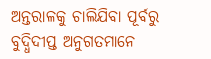ଅନ୍ତରାଳକୁ ଚାଲିଯିବା ପୂର୍ବରୁ ବୁଦ୍ଧିଦୀପ୍ତ ଅନୁଗତମାନେ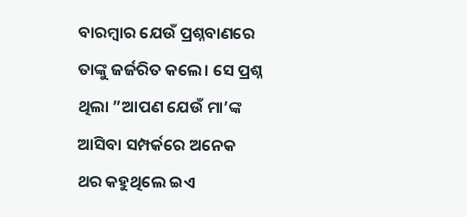ବାରମ୍ବାର ଯେଉଁ ପ୍ରଶ୍ନବାଣରେ ତାଙ୍କୁ ଜର୍ଜରିତ କଲେ। ସେ ପ୍ରଶ୍ନ ଥିଲା ”ଆପଣ ଯେଉଁ ମା’ଙ୍କ ଆସିବା ସମ୍ପର୍କରେ ଅନେକ ଥର କହୁଥିଲେ ଇଏ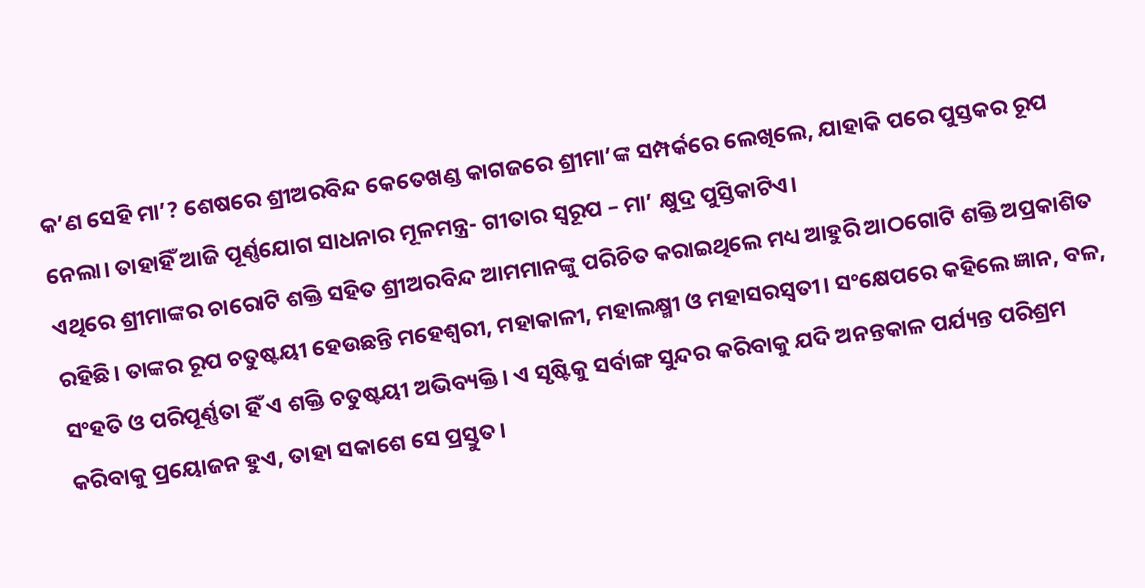କ’ଣ ସେହି ମା’? ଶେଷରେ ଶ୍ରୀଅରବିନ୍ଦ କେତେଖଣ୍ଡ କାଗଜରେ ଶ୍ରୀମା’ଙ୍କ ସମ୍ପର୍କରେ ଲେଖିଲେ, ଯାହାକି ପରେ ପୁସ୍ତକର ରୂପ ନେଲା। ତାହାହିଁ ଆଜି ପୂର୍ଣ୍ଣଯୋଗ ସାଧନାର ମୂଳମନ୍ତ୍ର- ଗୀତାର ସ୍ବରୂପ – ମା’ କ୍ଷୁଦ୍ର ପୁସ୍ତିକାଟିଏ।
ଏଥିରେ ଶ୍ରୀମାଙ୍କର ଚାରୋଟି ଶକ୍ତି ସହିତ ଶ୍ରୀଅରବିନ୍ଦ ଆମମାନଙ୍କୁ ପରିଚିତ କରାଇଥିଲେ ମଧ୍ୟ ଆହୁରି ଆଠଗୋଟି ଶକ୍ତି ଅପ୍ରକାଶିତ ରହିଛି। ତାଙ୍କର ରୂପ ଚତୁଷ୍ଟୟୀ ହେଉଛନ୍ତି ମହେଶ୍ୱରୀ, ମହାକାଳୀ, ମହାଲକ୍ଷ୍ମୀ ଓ ମହାସରସ୍ବତୀ। ସଂକ୍ଷେପରେ କହିଲେ ଜ୍ଞାନ, ବଳ, ସଂହତି ଓ ପରିପୂର୍ଣ୍ଣତା ହିଁ ଏ ଶକ୍ତି ଚତୁଷ୍ଟୟୀ ଅଭିବ୍ୟକ୍ତି। ଏ ସୃଷ୍ଟିକୁ ସର୍ବାଙ୍ଗ ସୁନ୍ଦର କରିବାକୁ ଯଦି ଅନନ୍ତକାଳ ପର୍ଯ୍ୟନ୍ତ ପରିଶ୍ରମ କରିବାକୁ ପ୍ରୟୋଜନ ହୁଏ, ତାହା ସକାଶେ ସେ ପ୍ରସ୍ତୁତ।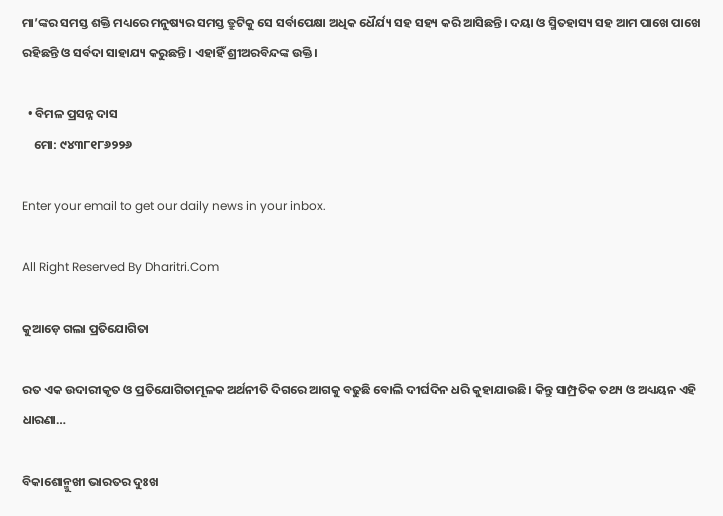ମା’ଙ୍କର ସମସ୍ତ ଶକ୍ତି ମଧ୍ୟରେ ମନୁଷ୍ୟର ସମସ୍ତ ତ୍ରୁଟିକୁ ସେ ସର୍ବାପେକ୍ଷା ଅଧିକ ଧୈର୍ଯ୍ୟ ସହ ସହ୍ୟ କରି ଆସିଛନ୍ତି। ଦୟା ଓ ସ୍ମିତହାସ୍ୟ ସହ ଆମ ପାଖେ ପାଖେ ରହିଛନ୍ତି ଓ ସର୍ବଦା ସାହାଯ୍ୟ କରୁଛନ୍ତି। ଏହାହିଁ ଶ୍ରୀଅରବିନ୍ଦଙ୍କ ଉକ୍ତି।

  • ବିମଳ ପ୍ରସନ୍ନ ଦାସ
    ମୋ: ୯୪୩୮୧୮୬୨୨୬

Enter your email to get our daily news in your inbox.

All Right Reserved By Dharitri.Com

କୁଆଡ଼େ ଗଲା ପ୍ରତିଯୋଗିତା

ରତ ଏକ ଉଦାରୀକୃତ ଓ ପ୍ରତିଯୋଗିତାମୂଳକ ଅର୍ଥନୀତି ଦିଗରେ ଆଗକୁ ବଢୁଛି ବୋଲି ଦୀର୍ଘଦିନ ଧରି କୁହାଯାଉଛି। କିନ୍ତୁ ସାମ୍ପ୍ରତିକ ତଥ୍ୟ ଓ ଅଧ୍ୟୟନ ଏହି ଧାରଣା…

ବିକାଶୋନ୍ମୁଖୀ ଭାରତର ଦୁଃଖ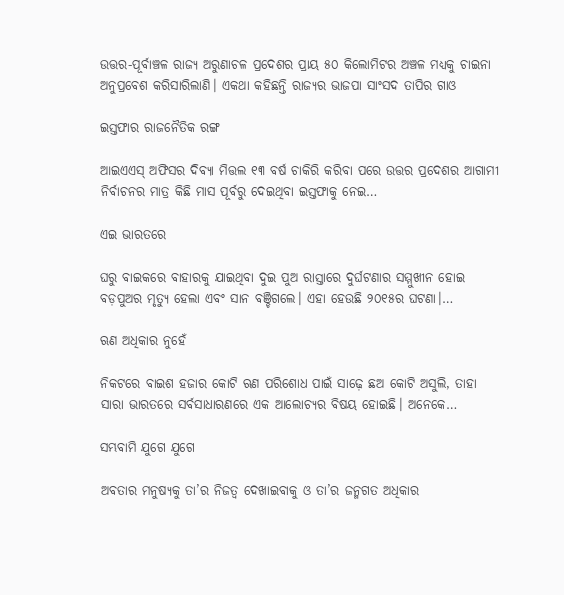ଉତ୍ତର-ପୂର୍ବାଞ୍ଚଳ ରାଜ୍ୟ ଅରୁଣାଚଳ ପ୍ରଦେଶର ପ୍ରାୟ ୫୦ କିଲୋମିଟର ଅଞ୍ଚଳ ମଧ୍ୟକୁ ଚାଇନା ଅନୁପ୍ରବେଶ କରିସାରିଲାଣି। ଏକଥା କହିଛନ୍ତି ରାଜ୍ୟର ଭାଜପା ସାଂସଦ ତାପିର ଗାଓ

ଇସ୍ତଫାର ରାଜନୈତିକ ରଙ୍ଗ

ଆଇଏଏସ୍‌ ଅଫିସର ଦିବ୍ୟା ମିତ୍ତଲ ୧୩ ବର୍ଷ ଚାକିରି କରିବା ପରେ ଉତ୍ତର ପ୍ରଦେଶର ଆଗାମୀ ନିର୍ବାଚନର ମାତ୍ର କିଛି ମାସ ପୂର୍ବରୁ ଦେଇଥିବା ଇସ୍ତଫାକୁ ନେଇ…

ଏଇ ଭାରତରେ

ଘରୁ ବାଇକରେ ବାହାରକୁ ଯାଇଥିବା ଦୁଇ ପୁଅ ରାସ୍ତାରେ ଦୁର୍ଘଟଣାର ସମ୍ମୁଖୀନ ହୋଇ ବଡ଼ପୁଅର ମୃତ୍ୟୁ ହେଲା ଏବଂ ସାନ ବଞ୍ଚିଗଲେ। ଏହା ହେଉଛି ୨୦୧୫ର ଘଟଣା।…

ଋଣ ଅଧିକାର ନୁହେଁ

ନିକଟରେ ବାଇଶ ହଜାର କୋଟି ଋଣ ପରିଶୋଧ ପାଇଁ ସାଢ଼େ ଛଅ କୋଟି ଅସୁଲି, ତାହା ସାରା ଭାରତରେ ସର୍ବସାଧାରଣରେ ଏକ ଆଲୋଚ୍ୟର ବିଷୟ ହୋଇଛି। ଅନେକେ…

ସମ୍ଭବାମି ଯୁଗେ ଯୁଗେ

ଅବତାର ମନୁଷ୍ୟକୁ ତା’ର ନିଜତ୍ୱ ଦେଖାଇବାକୁ ଓ ତା’ର ଜନ୍ମଗତ ଅଧିକାର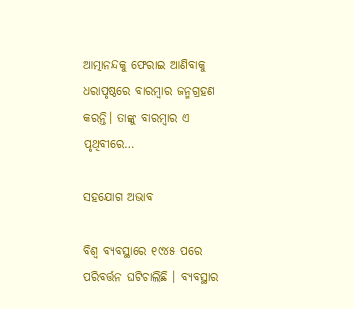ଆତ୍ମାନନ୍ଦକୁ ଫେରାଇ ଆଣିବାକୁ ଧରାପୃଷ୍ଠରେ ବାରମ୍ବାର ଜନ୍ମଗ୍ରହଣ କରନ୍ତି। ତାଙ୍କୁ ବାରମ୍ବାର ଏ ପୃଥିବୀରେ…

ସହଯୋଗ ଅଭାବ

ବିଶ୍ୱ ବ୍ୟବସ୍ଥାରେ ୧୯୪୫ ପରେ ପରିବର୍ତ୍ତନ ଘଟିଚାଲିଛି । ବ୍ୟବସ୍ଥାର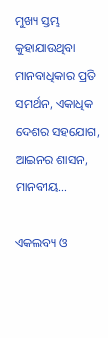ମୁଖ୍ୟ ସ୍ତମ୍ଭ କୁହାଯାଉଥିବା ମାନବାଧିକାର ପ୍ରତି ସମର୍ଥନ, ଏକାଧିକ ଦେଶର ସହଯୋଗ, ଆଇନର ଶାସନ, ମାନବୀୟ…

ଏକଲବ୍ୟ ଓ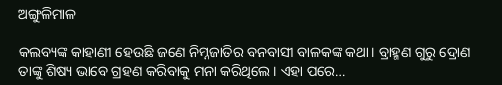ଅଙ୍ଗୁଳିମାଳ

କଲବ୍ୟଙ୍କ କାହାଣୀ ହେଉଛି ଜଣେ ନିମ୍ନଜାତିର ବନବାସୀ ବାଳକଙ୍କ କଥା। ବ୍ରାହ୍ମଣ ଗୁରୁ ଦ୍ରୋଣ ତାଙ୍କୁ ଶିଷ୍ୟ ଭାବେ ଗ୍ରହଣ କରିବାକୁ ମନା କରିଥିଲେ। ଏହା ପରେ…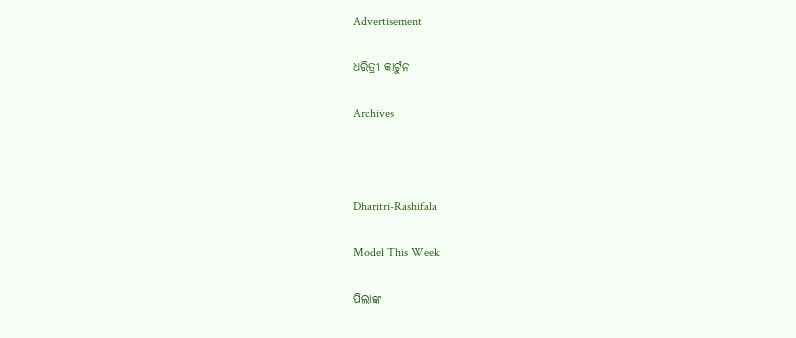Advertisement

ଧରିତ୍ରୀ କାର୍ଟୁନ

Archives



Dharitri-Rashifala

Model This Week

ପିଲାଙ୍କ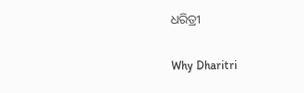ଧରିତ୍ରୀ

Why Dharitri